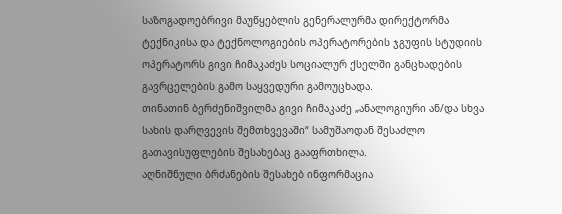საზოგადოებრივი მაუწყებლის გენერალურმა დირექტორმა ტექნიკისა და ტექნოლოგიების ოპერატორების ჯგუფის სტუდიის ოპერატორს გივი ჩიმაკაძეს სოციალურ ქსელში განცხადების გავრცელების გამო საყვედური გამოუცხადა.
თინათინ ბერძენიშვილმა გივი ჩიმაკაძე „ანალოგიური ან/და სხვა სახის დარღვევის შემთხვევაში“ სამუშაოდან შესაძლო გათავისუფლების შესახებაც გააფრთხილა.
აღნიშნული ბრძანების შესახებ ინფორმაცია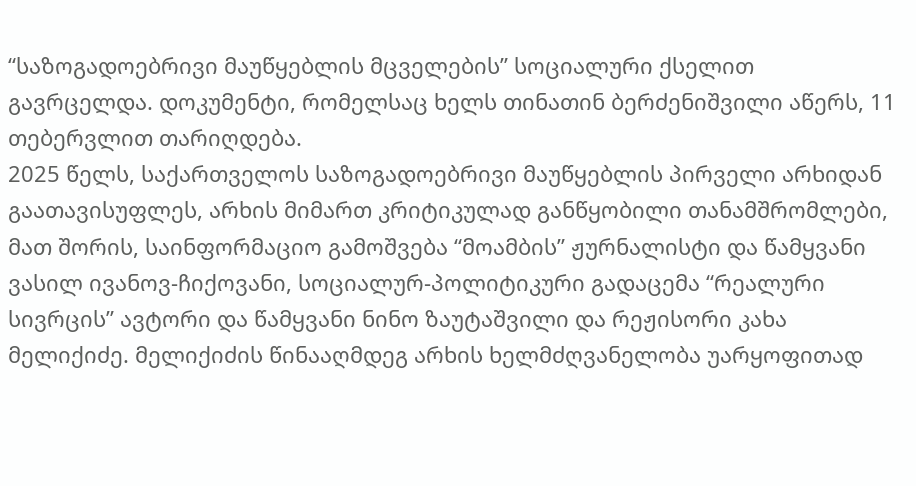“საზოგადოებრივი მაუწყებლის მცველების” სოციალური ქსელით გავრცელდა. დოკუმენტი, რომელსაც ხელს თინათინ ბერძენიშვილი აწერს, 11 თებერვლით თარიღდება.
2025 წელს, საქართველოს საზოგადოებრივი მაუწყებლის პირველი არხიდან გაათავისუფლეს, არხის მიმართ კრიტიკულად განწყობილი თანამშრომლები, მათ შორის, საინფორმაციო გამოშვება “მოამბის” ჟურნალისტი და წამყვანი ვასილ ივანოვ-ჩიქოვანი, სოციალურ-პოლიტიკური გადაცემა “რეალური სივრცის” ავტორი და წამყვანი ნინო ზაუტაშვილი და რეჟისორი კახა მელიქიძე. მელიქიძის წინააღმდეგ არხის ხელმძღვანელობა უარყოფითად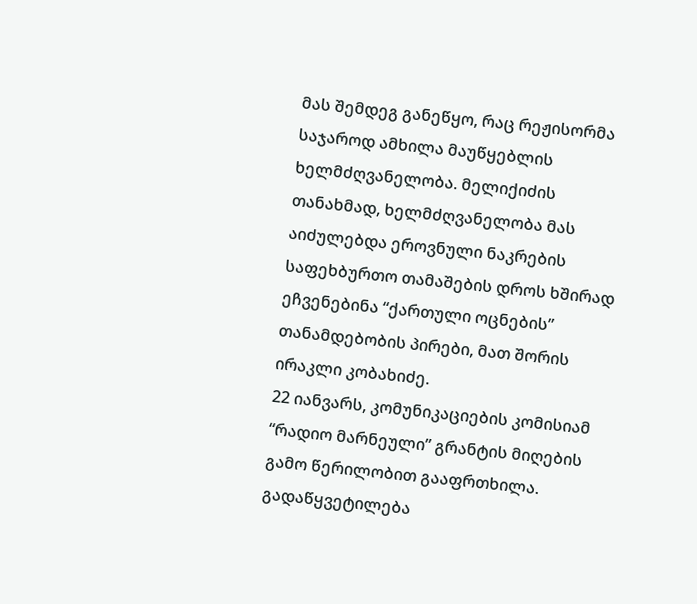მას შემდეგ განეწყო, რაც რეჟისორმა საჯაროდ ამხილა მაუწყებლის ხელმძღვანელობა. მელიქიძის თანახმად, ხელმძღვანელობა მას აიძულებდა ეროვნული ნაკრების საფეხბურთო თამაშების დროს ხშირად ეჩვენებინა “ქართული ოცნების” თანამდებობის პირები, მათ შორის ირაკლი კობახიძე.
22 იანვარს, კომუნიკაციების კომისიამ “რადიო მარნეული” გრანტის მიღების გამო წერილობით გააფრთხილა. გადაწყვეტილება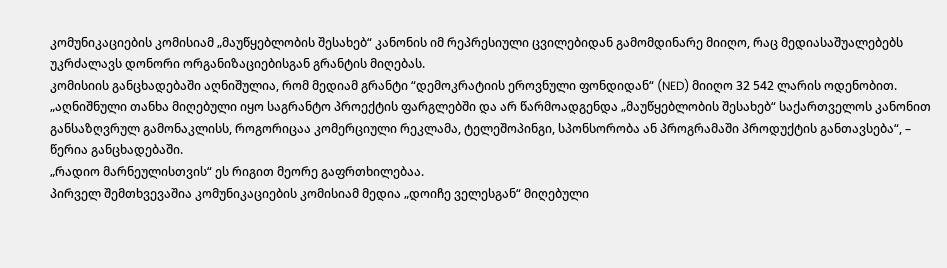კომუნიკაციების კომისიამ „მაუწყებლობის შესახებ“ კანონის იმ რეპრესიული ცვილებიდან გამომდინარე მიიღო, რაც მედიასაშუალებებს უკრძალავს დონორი ორგანიზაციებისგან გრანტის მიღებას.
კომისიის განცხადებაში აღნიშულია, რომ მედიამ გრანტი “დემოკრატიის ეროვნული ფონდიდან“ (NED) მიიღო 32 542 ლარის ოდენობით.
„აღნიშნული თანხა მიღებული იყო საგრანტო პროექტის ფარგლებში და არ წარმოადგენდა „მაუწყებლობის შესახებ“ საქართველოს კანონით განსაზღვრულ გამონაკლისს, როგორიცაა კომერციული რეკლამა, ტელეშოპინგი, სპონსორობა ან პროგრამაში პროდუქტის განთავსება“, – წერია განცხადებაში.
„რადიო მარნეულისთვის“ ეს რიგით მეორე გაფრთხილებაა.
პირველ შემთხვევაშია კომუნიკაციების კომისიამ მედია „დოიჩე ველესგან“ მიღებული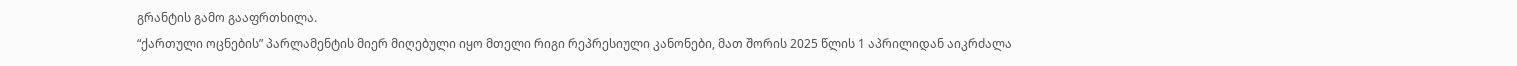გრანტის გამო გააფრთხილა.
“ქართული ოცნების” პარლამენტის მიერ მიღებული იყო მთელი რიგი რეპრესიული კანონები, მათ შორის 2025 წლის 1 აპრილიდან აიკრძალა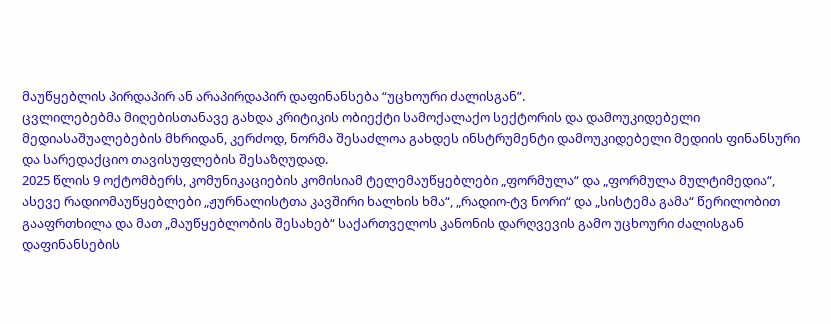მაუწყებლის პირდაპირ ან არაპირდაპირ დაფინანსება “უცხოური ძალისგან”.
ცვლილებებმა მიღებისთანავე გახდა კრიტიკის ობიექტი სამოქალაქო სექტორის და დამოუკიდებელი მედიასაშუალებების მხრიდან, კერძოდ, ნორმა შესაძლოა გახდეს ინსტრუმენტი დამოუკიდებელი მედიის ფინანსური და სარედაქციო თავისუფლების შესაზღუდად.
2025 წლის 9 ოქტომბერს, კომუნიკაციების კომისიამ ტელემაუწყებლები „ფორმულა“ და „ფორმულა მულტიმედია“, ასევე რადიომაუწყებლები „ჟურნალისტთა კავშირი ხალხის ხმა“, „რადიო-ტვ ნორი“ და „სისტემა გამა“ წერილობით გააფრთხილა და მათ „მაუწყებლობის შესახებ“ საქართველოს კანონის დარღვევის გამო უცხოური ძალისგან დაფინანსების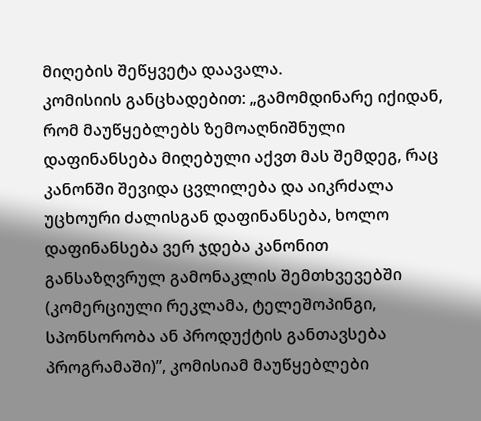მიღების შეწყვეტა დაავალა.
კომისიის განცხადებით: „გამომდინარე იქიდან, რომ მაუწყებლებს ზემოაღნიშნული დაფინანსება მიღებული აქვთ მას შემდეგ, რაც კანონში შევიდა ცვლილება და აიკრძალა უცხოური ძალისგან დაფინანსება, ხოლო დაფინანსება ვერ ჯდება კანონით განსაზღვრულ გამონაკლის შემთხვევებში (კომერციული რეკლამა, ტელეშოპინგი, სპონსორობა ან პროდუქტის განთავსება პროგრამაში)”, კომისიამ მაუწყებლები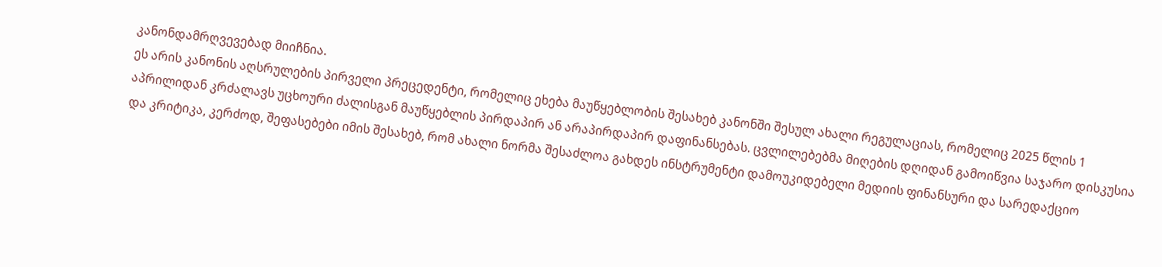კანონდამრღვევებად მიიჩნია.
ეს არის კანონის აღსრულების პირველი პრეცედენტი, რომელიც ეხება მაუწყებლობის შესახებ კანონში შესულ ახალი რეგულაციას, რომელიც 2025 წლის 1 აპრილიდან კრძალავს უცხოური ძალისგან მაუწყებლის პირდაპირ ან არაპირდაპირ დაფინანსებას. ცვლილებებმა მიღების დღიდან გამოიწვია საჯარო დისკუსია და კრიტიკა, კერძოდ, შეფასებები იმის შესახებ, რომ ახალი ნორმა შესაძლოა გახდეს ინსტრუმენტი დამოუკიდებელი მედიის ფინანსური და სარედაქციო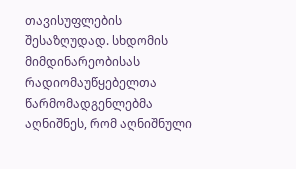თავისუფლების შესაზღუდად. სხდომის მიმდინარეობისას რადიომაუწყებელთა წარმომადგენლებმა აღნიშნეს, რომ აღნიშნული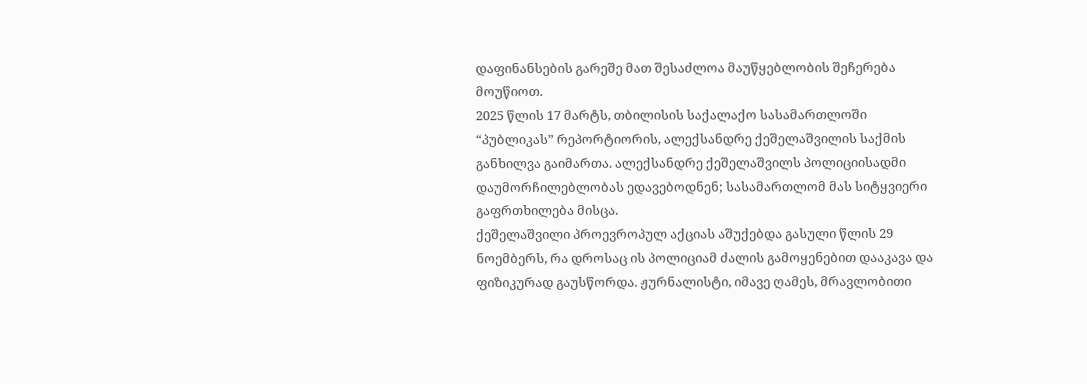დაფინანსების გარეშე მათ შესაძლოა მაუწყებლობის შეჩერება მოუწიოთ.
2025 წლის 17 მარტს, თბილისის საქალაქო სასამართლოში “პუბლიკას” რეპორტიორის, ალექსანდრე ქეშელაშვილის საქმის განხილვა გაიმართა. ალექსანდრე ქეშელაშვილს პოლიციისადმი დაუმორჩილებლობას ედავებოდნენ; სასამართლომ მას სიტყვიერი გაფრთხილება მისცა.
ქეშელაშვილი პროევროპულ აქციას აშუქებდა გასული წლის 29 ნოემბერს, რა დროსაც ის პოლიციამ ძალის გამოყენებით დააკავა და ფიზიკურად გაუსწორდა. ჟურნალისტი, იმავე ღამეს, მრავლობითი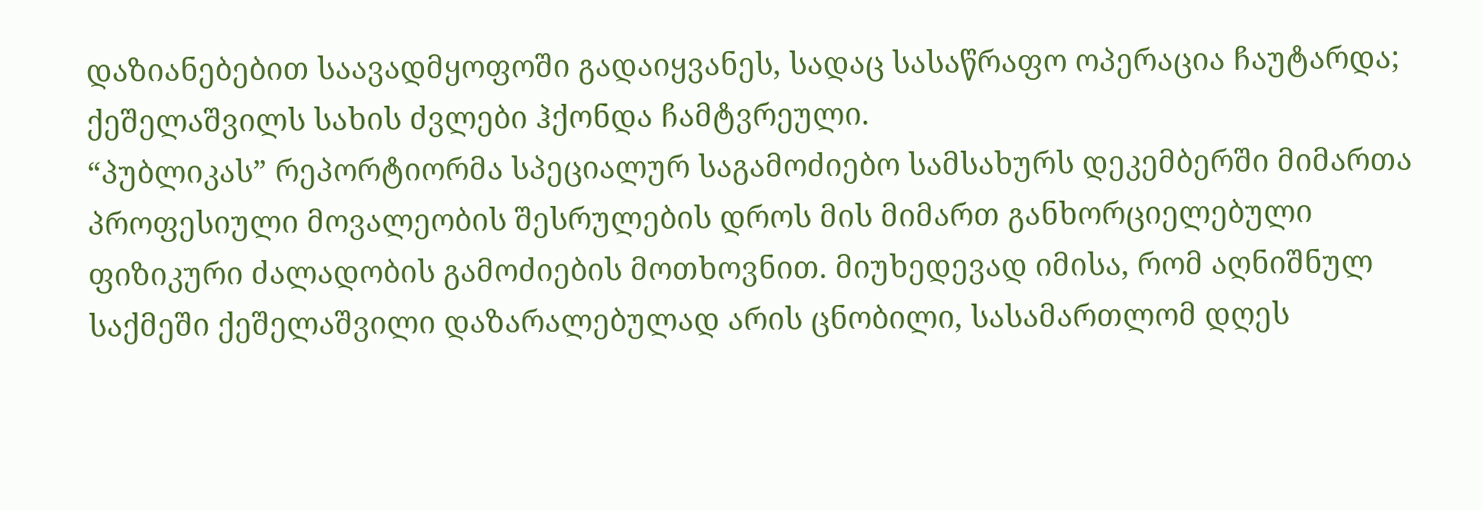დაზიანებებით საავადმყოფოში გადაიყვანეს, სადაც სასაწრაფო ოპერაცია ჩაუტარდა; ქეშელაშვილს სახის ძვლები ჰქონდა ჩამტვრეული.
“პუბლიკას” რეპორტიორმა სპეციალურ საგამოძიებო სამსახურს დეკემბერში მიმართა პროფესიული მოვალეობის შესრულების დროს მის მიმართ განხორციელებული ფიზიკური ძალადობის გამოძიების მოთხოვნით. მიუხედევად იმისა, რომ აღნიშნულ საქმეში ქეშელაშვილი დაზარალებულად არის ცნობილი, სასამართლომ დღეს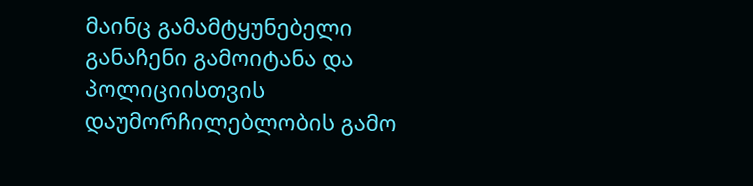მაინც გამამტყუნებელი განაჩენი გამოიტანა და პოლიციისთვის დაუმორჩილებლობის გამო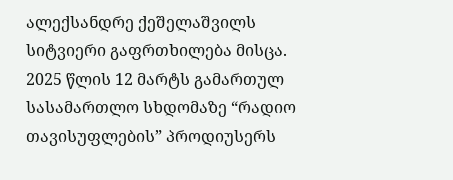ალექსანდრე ქეშელაშვილს სიტვიერი გაფრთხილება მისცა.
2025 წლის 12 მარტს გამართულ სასამართლო სხდომაზე “რადიო თავისუფლების” პროდიუსერს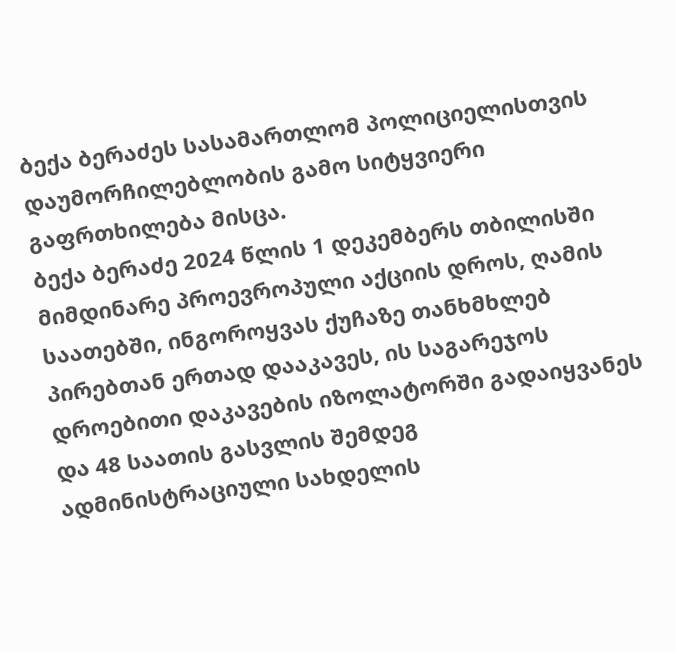ბექა ბერაძეს სასამართლომ პოლიციელისთვის დაუმორჩილებლობის გამო სიტყვიერი გაფრთხილება მისცა.
ბექა ბერაძე 2024 წლის 1 დეკემბერს თბილისში მიმდინარე პროევროპული აქციის დროს, ღამის საათებში, ინგოროყვას ქუჩაზე თანხმხლებ პირებთან ერთად დააკავეს, ის საგარეჯოს დროებითი დაკავების იზოლატორში გადაიყვანეს და 48 საათის გასვლის შემდეგ ადმინისტრაციული სახდელის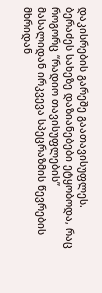დაკისრების გარეშე გაათავისუფლეს. ბერაძეს სახეზე დაზიანებები ეტყობოდა, რაც როგორც “რადიო თავისუფლების” მასალიდან ირკვევა სპეცრაზმის წევრების მხრიდან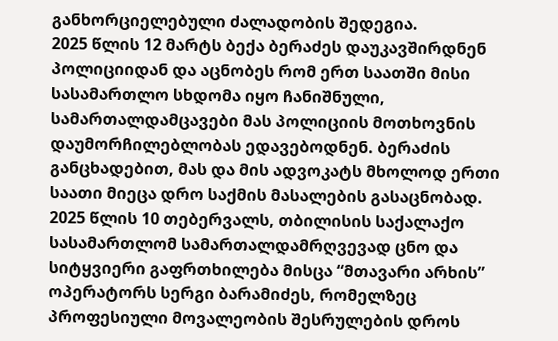განხორციელებული ძალადობის შედეგია.
2025 წლის 12 მარტს ბექა ბერაძეს დაუკავშირდნენ პოლიციიდან და აცნობეს რომ ერთ საათში მისი სასამართლო სხდომა იყო ჩანიშნული, სამართალდამცავები მას პოლიციის მოთხოვნის დაუმორჩილებლობას ედავებოდნენ. ბერაძის განცხადებით, მას და მის ადვოკატს მხოლოდ ერთი საათი მიეცა დრო საქმის მასალების გასაცნობად.
2025 წლის 10 თებერვალს, თბილისის საქალაქო სასამართლომ სამართალდამრღვევად ცნო და სიტყვიერი გაფრთხილება მისცა “მთავარი არხის” ოპერატორს სერგი ბარამიძეს, რომელზეც პროფესიული მოვალეობის შესრულების დროს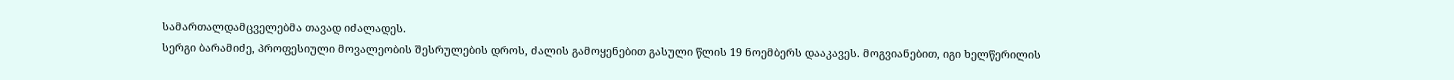სამართალდამცველებმა თავად იძალადეს.
სერგი ბარამიძე, პროფესიული მოვალეობის შესრულების დროს, ძალის გამოყენებით გასული წლის 19 ნოემბერს დააკავეს. მოგვიანებით, იგი ხელწერილის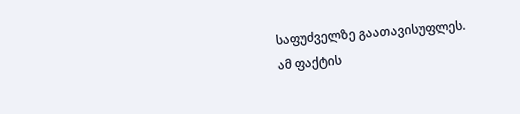საფუძველზე გაათავისუფლეს.
ამ ფაქტის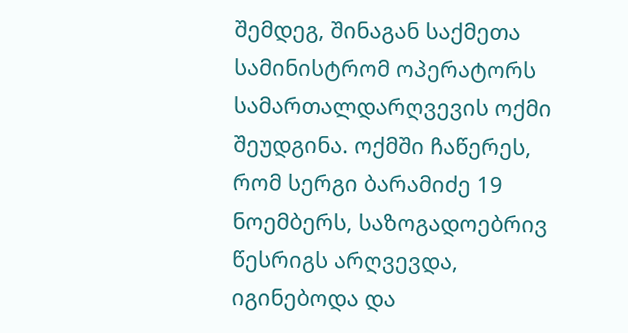შემდეგ, შინაგან საქმეთა სამინისტრომ ოპერატორს სამართალდარღვევის ოქმი შეუდგინა. ოქმში ჩაწერეს, რომ სერგი ბარამიძე 19 ნოემბერს, საზოგადოებრივ წესრიგს არღვევდა, იგინებოდა და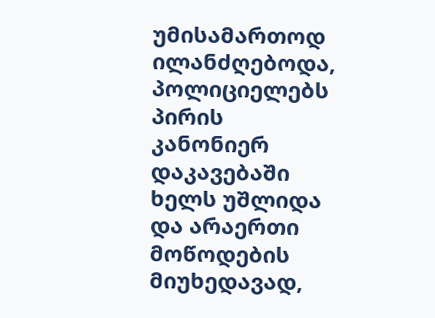უმისამართოდ ილანძღებოდა, პოლიციელებს პირის კანონიერ დაკავებაში ხელს უშლიდა და არაერთი მოწოდების მიუხედავად,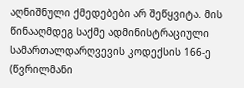აღნიშნული ქმედებები არ შეწყვიტა. მის წინააღმდეგ საქმე ადმინისტრაციული სამართალდარღვევის კოდექსის 166-ე (წვრილმანი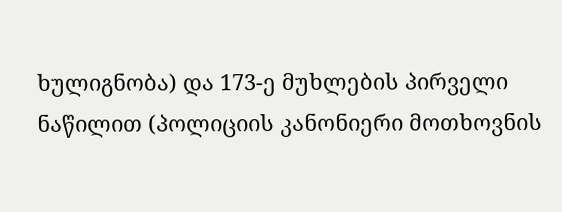ხულიგნობა) და 173-ე მუხლების პირველი ნაწილით (პოლიციის კანონიერი მოთხოვნის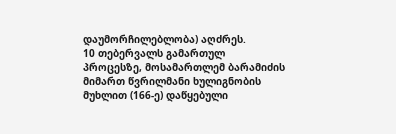დაუმორჩილებლობა) აღძრეს.
10 თებერვალს გამართულ პროცესზე, მოსამართლემ ბარამიძის მიმართ წვრილმანი ხულიგნობის მუხლით (166-ე) დაწყებული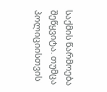საქმის წარმოება შეწყვიტა. თუმცა პოლიციისთვის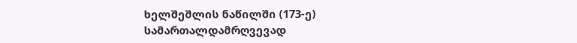ხელშეშლის ნაწილში (173-ე) სამართალდამრღვევად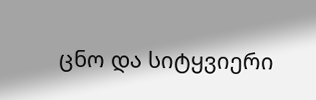ცნო და სიტყვიერი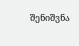შენიშვნა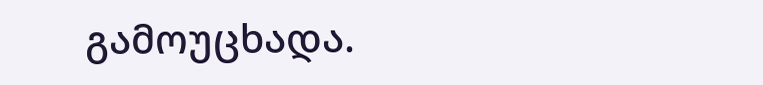გამოუცხადა.